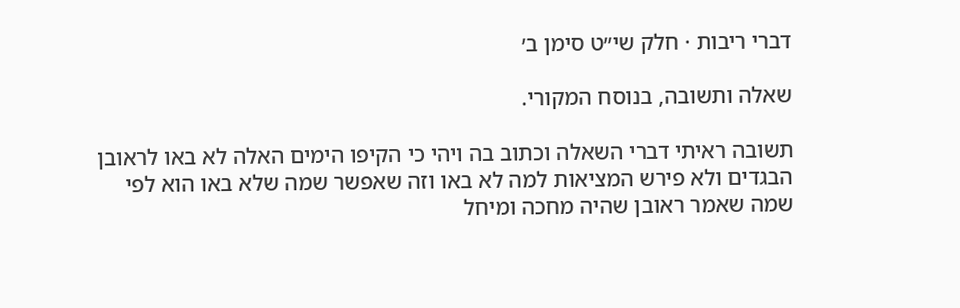דברי ריבות · חלק שי״ט סימן ב׳

שאלה ותשובה, בנוסח המקורי.

תשובה ראיתי דברי השאלה וכתוב בה ויהי כי הקיפו הימים האלה לא באו לראובן הבגדים ולא פירש המציאות למה לא באו וזה שאפשר שמה שלא באו הוא לפי שמה שאמר ראובן שהיה מחכה ומיחל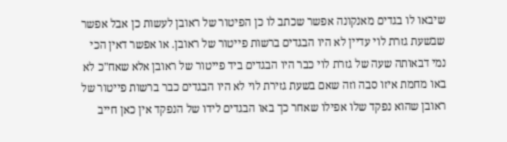שיבאו לו בגדים מאנקונה אפשר שכתב לו כן הפיטור של ראובן לעשות כן אבל אפשר שבשעת גזרת לוי עדיין לא היו הבגדים ברשות פייטור של ראובן. או אפשר דאין הכי נמי דבאותה שעה של גזרת לוי כבר היו הבגדים ביד פייטור של ראובן אלא שאח"כ לא באו מחמת איזו סבה וזה שאם בשעת גזירת לוי לא היו הבגדים כבר ברשות פייטור של ראובן שהוא נפקד שלו אפילו שאחר כך באו הבגדים לידו של הנפקד אין כאן חייב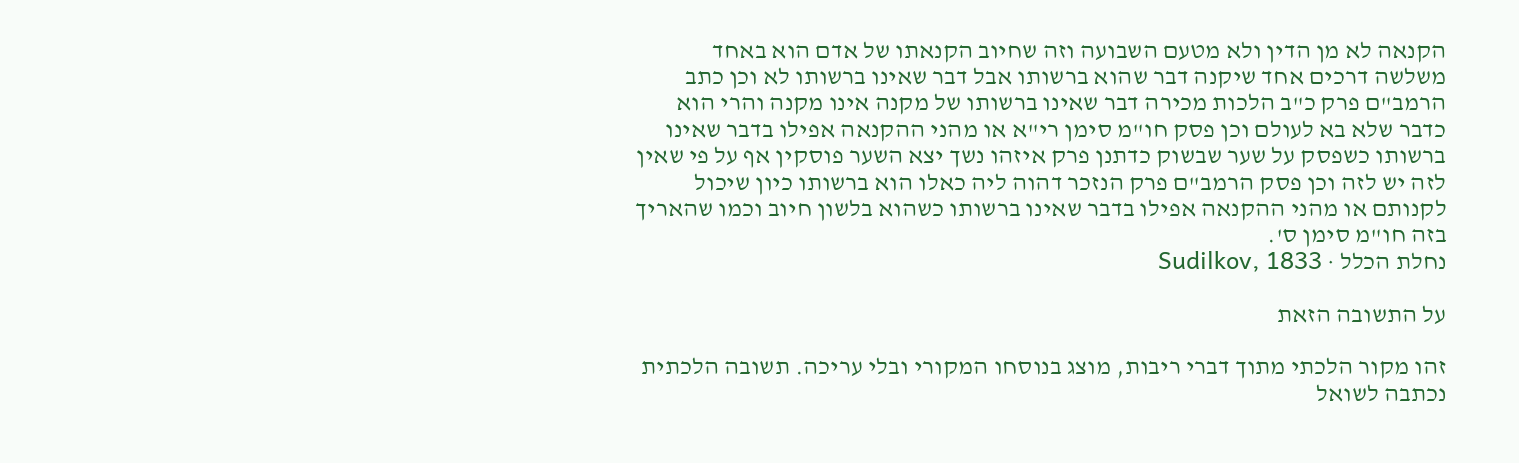הקנאה לא מן הדין ולא מטעם השבועה וזה שחיוב הקנאתו של אדם הוא באחד משלשה דרכים אחד שיקנה דבר שהוא ברשותו אבל דבר שאינו ברשותו לא וכן כתב הרמב"ם פרק כ"ב הלכות מכירה דבר שאינו ברשותו של מקנה אינו מקנה והרי הוא כדבר שלא בא לעולם וכן פסק חו"מ סימן רי"א או מהני ההקנאה אפילו בדבר שאינו ברשותו כשפסק על שער שבשוק כדתנן פרק איזהו נשך יצא השער פוסקין אף על פי שאין לזה יש לזה וכן פסק הרמב"ם פרק הנזכר דהוה ליה כאלו הוא ברשותו כיון שיכול לקנותם או מהני ההקנאה אפילו בדבר שאינו ברשותו כשהוא בלשון חיוב וכמו שהאריך בזה חו"מ סימן ס'.
נחלת הכלל · Sudilkov, 1833

על התשובה הזאת

זהו מקור הלכתי מתוך דברי ריבות, מוצג בנוסחו המקורי ובלי עריכה. תשובה הלכתית נכתבה לשואל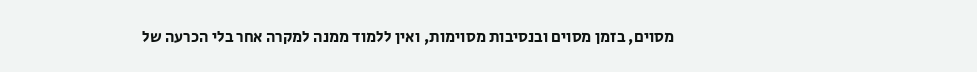מסוים, בזמן מסוים ובנסיבות מסוימות, ואין ללמוד ממנה למקרה אחר בלי הכרעה של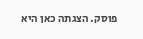פוסק. הצגתה כאן היא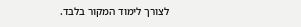לצורך לימוד המקור בלבד.